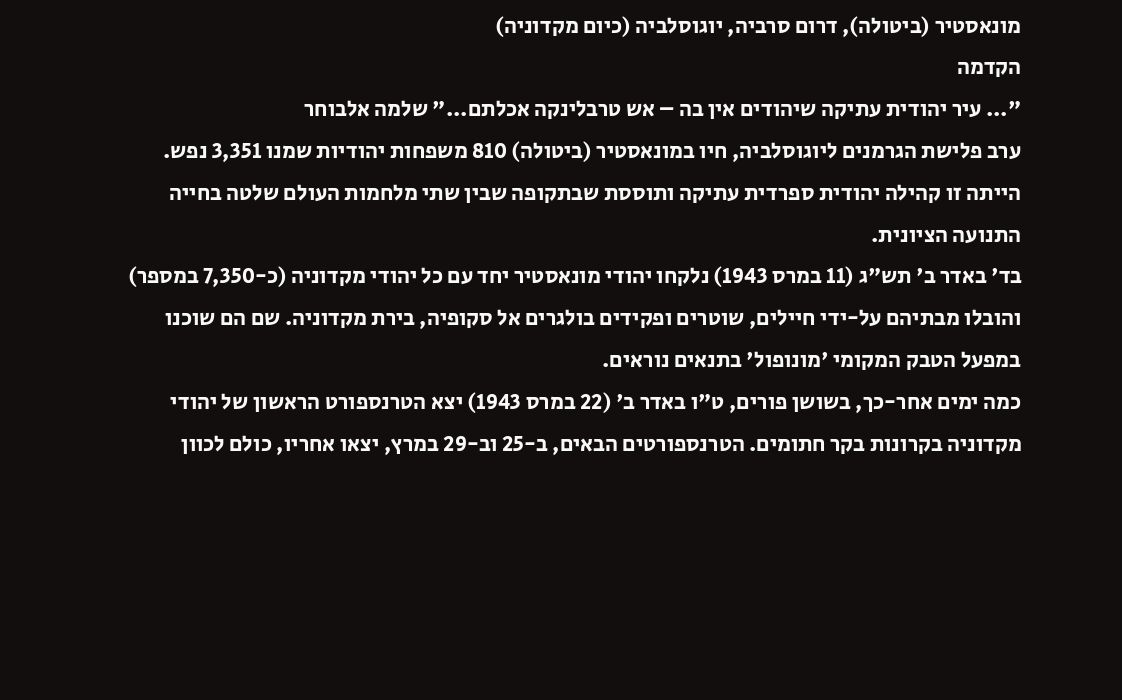מונאסטיר (ביטולה), דרום סרביה, יוגוסלביה (כיום מקדוניה)
הקדמה
"... עיר יהודית עתיקה שיהודים אין בה – אש טרבלינקה אכלתם..." שלמה אלבוחר
ערב פלישת הגרמנים ליוגוסלביה, חיו במונאסטיר (ביטולה) 810 משפחות יהודיות שמנו 3,351 נפש. הייתה זו קהילה יהודית ספרדית עתיקה ותוססת שבתקופה שבין שתי מלחמות העולם שלטה בחייה התנועה הציונית.
בד' באדר ב' תש"ג (11 במרס 1943) נלקחו יהודי מונאסטיר יחד עם כל יהודי מקדוניה (כ-7,350 במספר) והובלו מבתיהם על-ידי חיילים, שוטרים ופקידים בולגרים אל סקופיה, בירת מקדוניה. שם הם שוכנו במפעל הטבק המקומי 'מונופול' בתנאים נוראים.
כמה ימים אחר-כך, בשושן פורים, ט"ו באדר ב' (22 במרס 1943) יצא הטרנספורט הראשון של יהודי מקדוניה בקרונות בקר חתומים. הטרנספורטים הבאים, ב-25 וב-29 במרץ, יצאו אחריו, כולם לכוון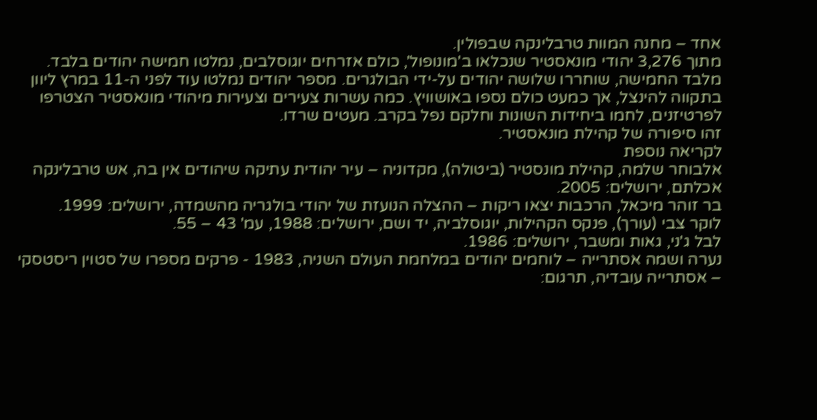אחד – מחנה המוות טרבלינקה שבפולין.
מתוך 3,276 יהודי מונאסטיר שנכלאו ב'מונופול', כולם אזרחים יוגוסלבים, נמלטו חמישה יהודים בלבד. מלבד החמישה, שוחררו שלושה יהודים על-ידי הבולגרים. מספר יהודים נמלטו עוד לפני ה-11 במרץ ליוון בתקווה להינצל, אך כמעט כולם נספו באושוויץ. כמה עשרות צעירים וצעירות מיהודי מונאסטיר הצטרפו לפרטיזנים, לחמו ביחידות השונות וחלקם נפל בקרב. מעטים שרדו.
זהו סיפורה של קהילת מונאסטיר.
לקריאה נוספת
אלבוחר שלמה, קהילת מונסטיר (ביטולה), מקדוניה – עיר יהודית עתיקה שיהודים אין בה, אש טרבלינקה אכלתם, ירושלים: 2005.
בר זוהר מיכאל, הרכבות יצאו ריקות – ההצלה הנועזת של יהודי בולגריה מהשמדה, ירושלים: 1999.
לוקר צבי (עורך), פנקס הקהילות, יוגוסלביה, יד ושם, ירושלים: 1988, עמ' 43 – 55.
לבל ג'ני, גאות ומשבר, ירושלים: 1986.
נערה ושמה אסתרייה – לוחמים יהודים במלחמת העולם השניה, 1983 - פרקים מספרו של סטוין ריסטסקי – אסתרייה עובדיה, תרגום: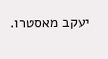יעקב מאסטרו.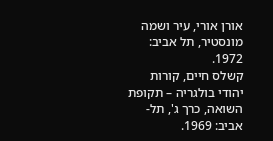אורן אורי, עיר ושמה מונסטיר, תל אביב: 1972.
קשלס חיים, קורות יהודי בולגריה – תקופת השואה, כרך ג', תל-אביב: 1969.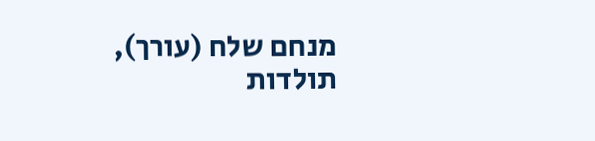מנחם שלח (עורך), תולדות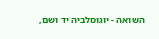השואה - יוגוסלביה יד ושם,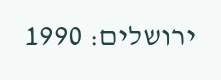ירושלים: 1990